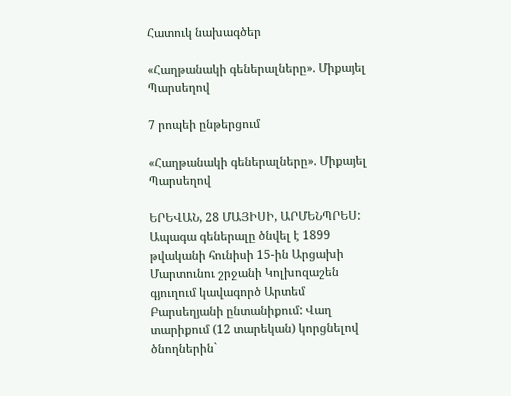Հատուկ նախագծեր

«Հաղթանակի գեներալները». Միքայել Պարսեղով

7 րոպեի ընթերցում

«Հաղթանակի գեներալները». Միքայել Պարսեղով

ԵՐԵՎԱՆ, 28 ՄԱՅԻՍԻ, ԱՐՄԵՆՊՐԵՍ: Ապագա գեներալը ծնվել է 1899 թվականի հունիսի 15-ին Արցախի Մարտունու շրջանի Կոլխոզաշեն գյուղում կավագործ Արտեմ Բարսեղյանի ընտանիքում: Վաղ տարիքում (12 տարեկան) կորցնելով ծնողներին`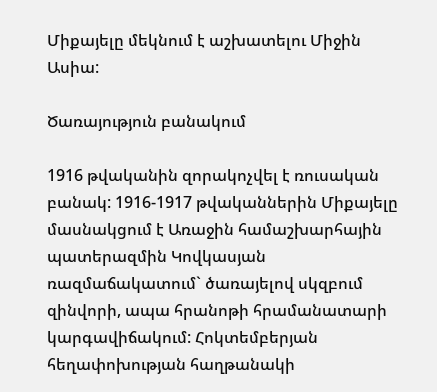Միքայելը մեկնում է աշխատելու Միջին Ասիա:

Ծառայություն բանակում

1916 թվականին զորակոչվել է ռուսական բանակ: 1916-1917 թվականներին Միքայելը մասնակցում է Առաջին համաշխարհային պատերազմին Կովկասյան ռազմաճակատում` ծառայելով սկզբում զինվորի, ապա հրանոթի հրամանատարի կարգավիճակում: Հոկտեմբերյան հեղափոխության հաղթանակի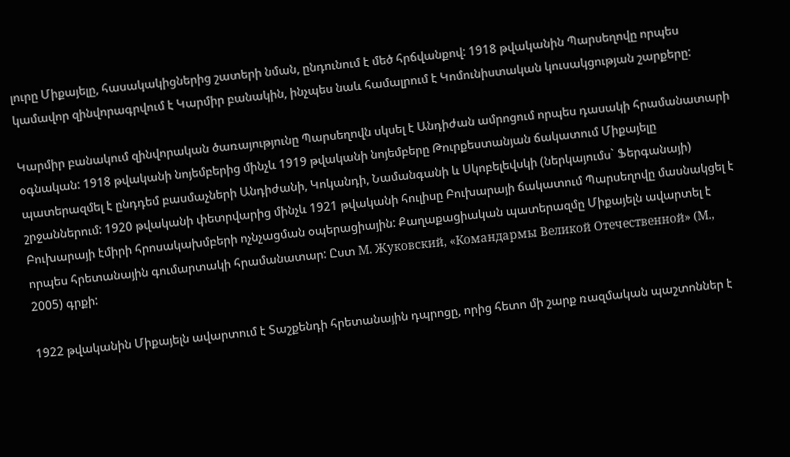լուրը Միքայելը, հասակակիցներից շատերի նման, ընդունում է մեծ հրճվանքով: 1918 թվականին Պարսեղովը որպես կամավոր զինվորագրվում է Կարմիր բանակին, ինչպես նաև համալրում է Կոմունիստական կուսակցության շարքերը:

Կարմիր բանակում զինվորական ծառայությունը Պարսեղովն սկսել է Անդիժան ամրոցում որպես դասակի հրամանատարի օգնական: 1918 թվականի նոյեմբերից մինչև 1919 թվականի նոյեմբերը Թուրքեստանյան ճակատում Միքայելը պատերազմել է ընդդեմ բասմաչների Անդիժանի, Կոկանդի, Նամանգանի և Սկոբելեվսկի (ներկայումս` Ֆերգանայի) շրջաններում: 1920 թվականի փետրվարից մինչև 1921 թվականի հուլիսը Բուխարայի ճակատում Պարսեղովը մասնակցել է Բուխարայի էմիրի հրոսակախմբերի ոչնչացման օպերացիային: Քաղաքացիական պատերազմը Միքայելն ավարտել է որպես հրետանային գումարտակի հրամանատար: Ըստ М. Жуковский, «Командармы Великой Отечественной» (М., 2005) գրքի:

1922 թվականին Միքայելն ավարտում է Տաշքենդի հրետանային դպրոցը, որից հետո մի շարք ռազմական պաշտոններ է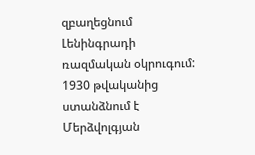զբաղեցնում Լենինգրադի ռազմական օկրուգում: 1930 թվականից ստանձնում է Մերձվոլգյան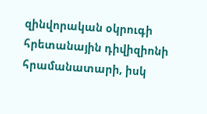զինվորական օկրուգի հրետանային դիվիզիոնի հրամանատարի, իսկ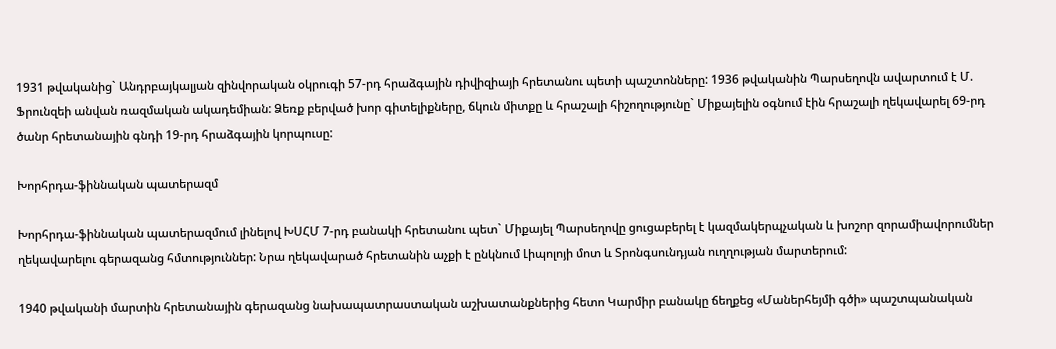1931 թվականից` Անդրբայկալյան զինվորական օկրուգի 57-րդ հրաձգային դիվիզիայի հրետանու պետի պաշտոնները: 1936 թվականին Պարսեղովն ավարտում է Մ. Ֆրունզեի անվան ռազմական ակադեմիան: Ձեռք բերված խոր գիտելիքները, ճկուն միտքը և հրաշալի հիշողությունը` Միքայելին օգնում էին հրաշալի ղեկավարել 69-րդ ծանր հրետանային գնդի 19-րդ հրաձգային կորպուսը:

Խորհրդա-ֆիննական պատերազմ

Խորհրդա-ֆիննական պատերազմում լինելով ԽՍՀՄ 7-րդ բանակի հրետանու պետ` Միքայել Պարսեղովը ցուցաբերել է կազմակերպչական և խոշոր զորամիավորումներ ղեկավարելու գերազանց հմտություններ: Նրա ղեկավարած հրետանին աչքի է ընկնում Լիպոլոյի մոտ և Տրոնգսունդյան ուղղության մարտերում:

1940 թվականի մարտին հրետանային գերազանց նախապատրաստական աշխատանքներից հետո Կարմիր բանակը ճեղքեց «Մաներհեյմի գծի» պաշտպանական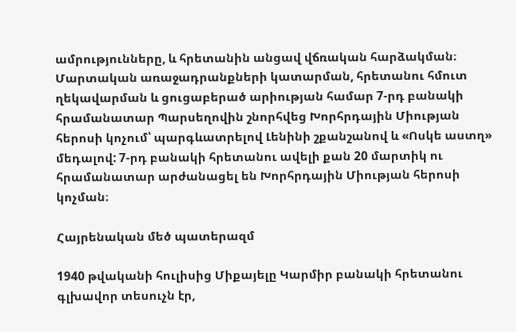ամրությունները, և հրետանին անցավ վճռական հարձակման։ Մարտական առաջադրանքների կատարման, հրետանու հմուտ ղեկավարման և ցուցաբերած արիության համար 7-րդ բանակի հրամանատար Պարսեղովին շնորհվեց Խորհրդային Միության հերոսի կոչում՝ պարգևատրելով Լենինի շքանշանով և «Ոսկե աստղ» մեդալով: 7-րդ բանակի հրետանու ավելի քան 20 մարտիկ ու հրամանատար արժանացել են Խորհրդային Միության հերոսի կոչման։

Հայրենական մեծ պատերազմ

1940 թվականի հուլիսից Միքայելը Կարմիր բանակի հրետանու գլխավոր տեսուչն էր,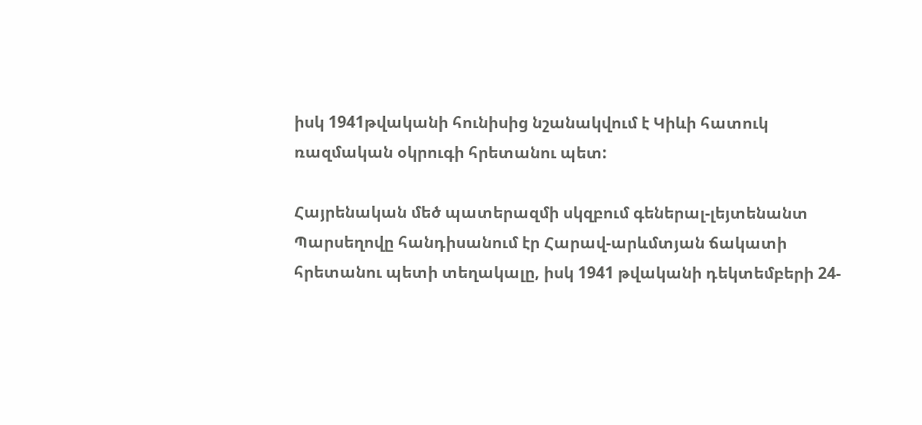իսկ 1941թվականի հունիսից նշանակվում է Կիևի հատուկ ռազմական օկրուգի հրետանու պետ:

Հայրենական մեծ պատերազմի սկզբում գեներալ-լեյտենանտ Պարսեղովը հանդիսանում էր Հարավ-արևմտյան ճակատի հրետանու պետի տեղակալը, իսկ 1941 թվականի դեկտեմբերի 24-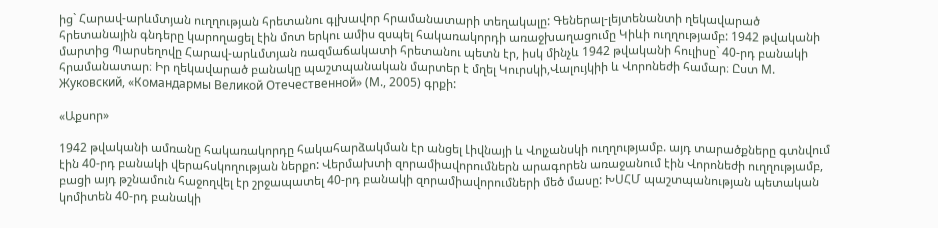ից` Հարավ-արևմտյան ուղղության հրետանու գլխավոր հրամանատարի տեղակալը: Գեներալ-լեյտենանտի ղեկավարած հրետանային գնդերը կարողացել էին մոտ երկու ամիս զսպել հակառակորդի առաջխաղացումը Կիևի ուղղությամբ: 1942 թվականի մարտից Պարսեղովը Հարավ-արևմտյան ռազմաճակատի հրետանու պետն էր, իսկ մինչև 1942 թվականի հուլիսը` 40-րդ բանակի հրամանատար։ Իր ղեկավարած բանակը պաշտպանական մարտեր է մղել Կուրսկի,Վալույկիի և Վորոնեժի համար։ Ըստ М. Жуковский, «Командармы Великой Отечественной» (М., 2005) գրքի:

«Աքսոր»

1942 թվականի ամռանը հակառակորդը հակահարձակման էր անցել Լիվնայի և Վոլչանսկի ուղղությամբ. այդ տարածքները գտնվում էին 40-րդ բանակի վերահսկողության ներքո: Վերմախտի զորամիավորումներն արագորեն առաջանում էին Վորոնեժի ուղղությամբ, բացի այդ թշնամուն հաջողվել էր շրջապատել 40-րդ բանակի զորամիավորումների մեծ մասը: ԽՍՀՄ պաշտպանության պետական կոմիտեն 40-րդ բանակի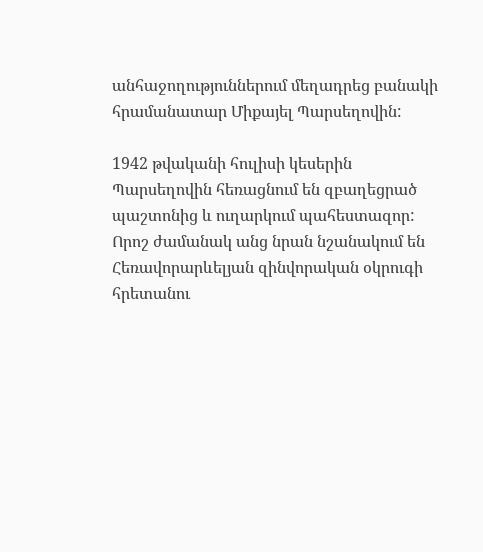անհաջողություններում մեղադրեց բանակի հրամանատար Միքայել Պարսեղովին:

1942 թվականի հուլիսի կեսերին Պարսեղովին հեռացնում են զբաղեցրած պաշտոնից և ուղարկում պահեստազոր: Որոշ ժամանակ անց նրան նշանակում են Հեռավորարևելյան զինվորական օկրուգի հրետանու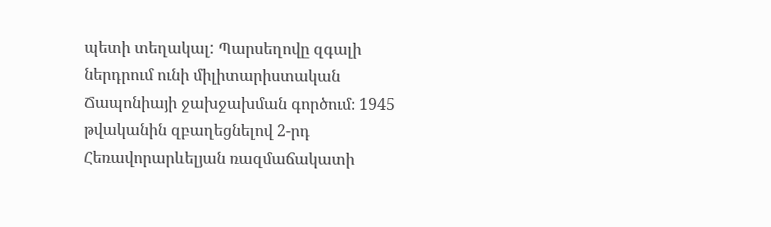պետի տեղակալ: Պարսեղովը զգալի ներդրում ունի միլիտարիստական Ճապոնիայի ջախջախման գործում։ 1945 թվականին զբաղեցնելով 2-րդ Հեռավորարևելյան ռազմաճակատի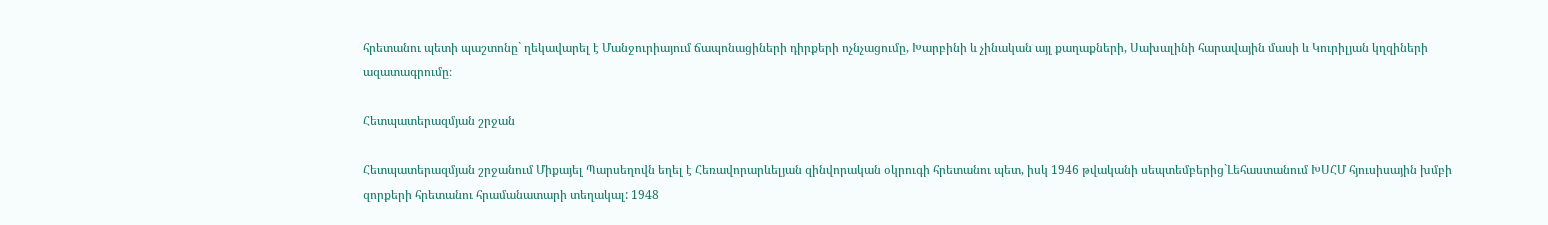հրետանու պետի պաշտոնը` ղեկավարել է Մանջուրիայում ճապոնացիների դիրքերի ոչնչացումը, Խարբինի և չինական այլ քաղաքների, Սախալինի հարավային մասի և Կուրիլյան կղզիների ազատագրումը։

Հետպատերազմյան շրջան

Հետպատերազմյան շրջանում Միքայել Պարսեղովն եղել է Հեռավորարևելյան զինվորական օկրուգի հրետանու պետ, իսկ 1946 թվականի սեպտեմբերից`Լեհաստանում ԽՍՀՄ հյուսիսային խմբի զորքերի հրետանու հրամանատարի տեղակալ: 1948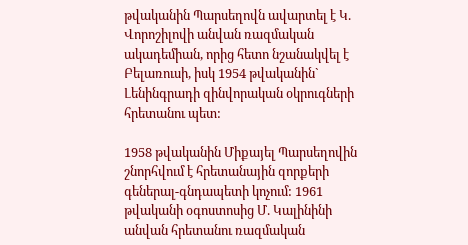թվականին Պարսեղովն ավարտել է Կ. Վորոշիլովի անվան ռազմական ակադեմիան, որից հետո նշանակվել է Բելառուսի, իսկ 1954 թվականին` Լենինգրադի զինվորական օկրուգների հրետանու պետ:

1958 թվականին Միքայել Պարսեղովին շնորհվում է հրետանային զորքերի գեներալ-գնդապետի կոչում: 1961 թվականի օգոստոսից Մ. Կալինինի անվան հրետանու ռազմական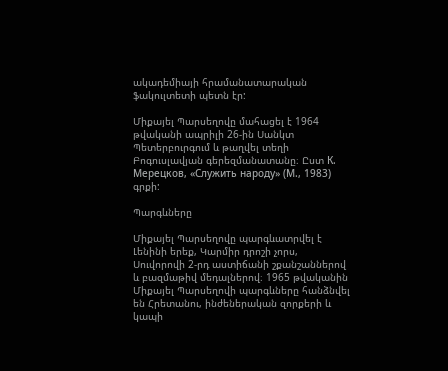ակադեմիայի հրամանատարական ֆակուլտետի պետն էր:

Միքայել Պարսեղովը մահացել է 1964 թվականի ապրիլի 26-ին Սանկտ Պետերբուրգում և թաղվել տեղի Բոգուսլավյան գերեզմանատանը։ Ըստ К. Мерецков, «Служить народу» (М., 1983) գրքի:

Պարգևները

Միքայել Պարսեղովը պարգևատրվել է Լենինի երեք, Կարմիր դրոշի չորս, Սուվորովի 2-րդ աստիճանի շքանշաններով և բազմաթիվ մեդալներով։ 1965 թվականին Միքայել Պարսեղովի պարգևները հանձնվել են Հրետանու, ինժեներական զորքերի և կապի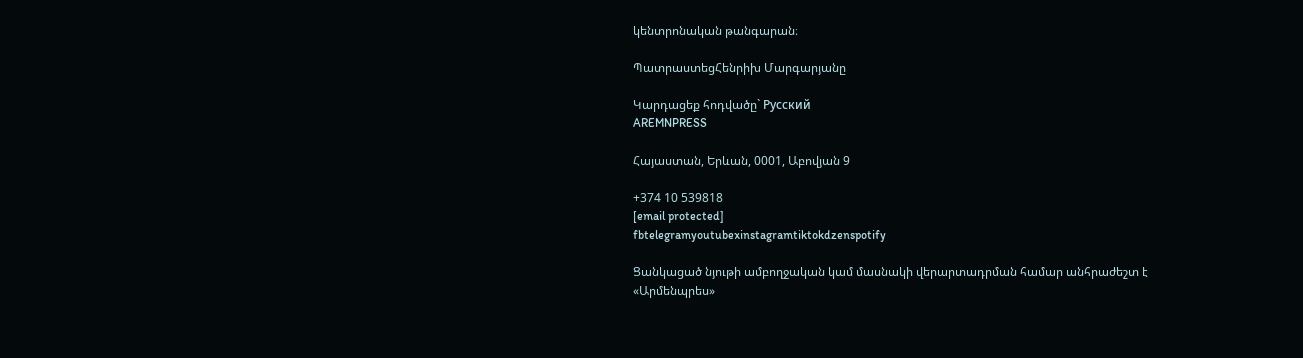կենտրոնական թանգարան։

ՊատրաստեցՀենրիխ Մարգարյանը

Կարդացեք հոդվածը` Русский
AREMNPRESS

Հայաստան, Երևան, 0001, Աբովյան 9

+374 10 539818
[email protected]
fbtelegramyoutubexinstagramtiktokdzenspotify

Ցանկացած նյութի ամբողջական կամ մասնակի վերարտադրման համար անհրաժեշտ է «Արմենպրես»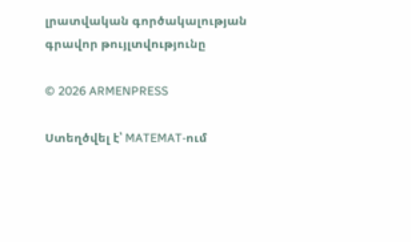լրատվական գործակալության գրավոր թույլտվությունը

© 2026 ARMENPRESS

Ստեղծվել է՝ MATEMAT-ում